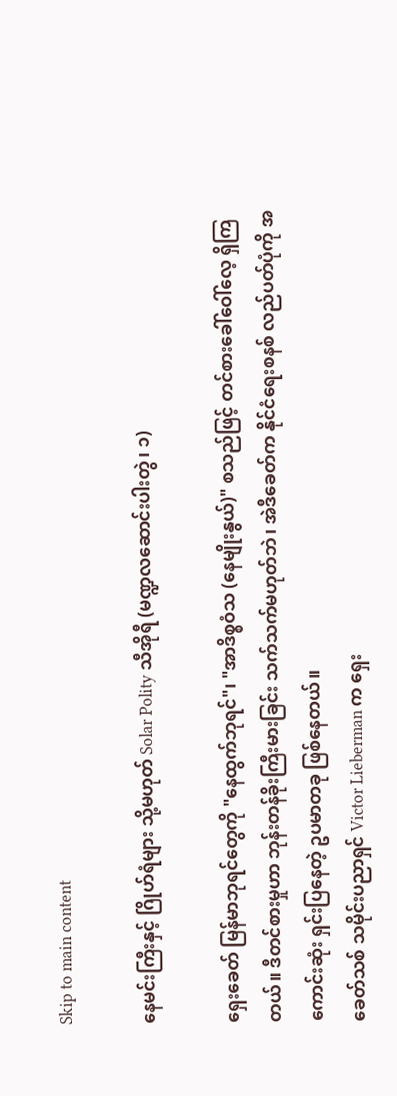Skip to main content

နေမင်းကြီးနှင့် ဂြိုဟ်ရံများ သို့မဟုတ် Solar Polity သီအိုရီ (မဏ္ဍလဆောင်းပါးတွဲ၊ ၁)

ရှေးခေတ် မြန်မာဘုရင်တွေကို "နေထွက်ဘုရင်"၊ "အာဒိစ္စဝံသ (နေမျိုးနွယ်)" စသည်ဖြင့် တင်စားခေါ်ဝေါ်လေ့ ရှိကြတယ်။ ဒီတင်စားမှုဟာ ဘုန်းတန်ခိုးကြီးမားခြင်း သက်သက်မဟုတ်ဘဲ၊ အဲဒီခေတ်က နိုင်ငံရေးစနစ် လည်ပတ်ပုံကို အကောင်းဆုံး ရှင်းပြနေတဲ့ ဥပမာတခု ဖြစ်နေတယ်။
ခေတ်သစ် သမိုင်းပညာရှင် Victor Lieberman က ရှေး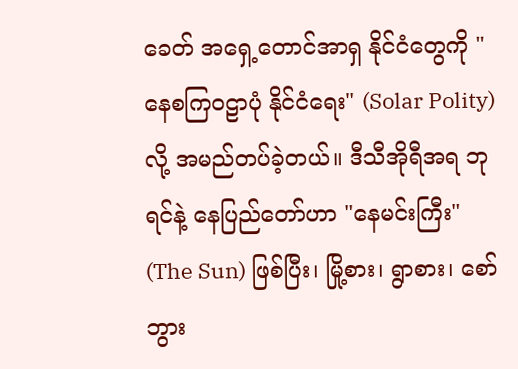ခေတ် အရှေ့တောင်အာရှ နိုင်ငံတွေကို "နေစကြဝဠာပုံ နိုင်ငံရေး" (Solar Polity) လို့ အမည်တပ်ခဲ့တယ်။ ဒီသီအိုရီအရ ဘုရင်နဲ့ နေပြည်တော်ဟာ "နေမင်းကြီး" (The Sun) ဖြစ်ပြီး၊ မြို့စား၊ ရွာစား၊ စော်ဘွား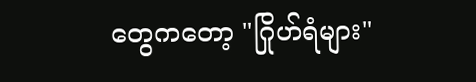တွေကတော့ "ဂြိုဟ်ရံများ"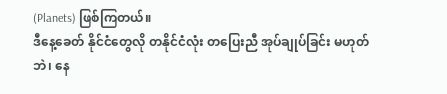(Planets) ဖြစ်ကြတယ်။
ဒီနေ့ခေတ် နိုင်ငံတွေလို တနိုင်ငံလုံး တပြေးညီ အုပ်ချုပ်ခြင်း မဟုတ်ဘဲ၊ နေ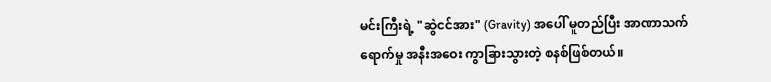မင်းကြီးရဲ့ "ဆွဲငင်အား" (Gravity) အပေါ် မူတည်ပြီး အာဏာသက်ရောက်မှု အနီးအဝေး ကွာခြားသွားတဲ့ စနစ်ဖြစ်တယ်။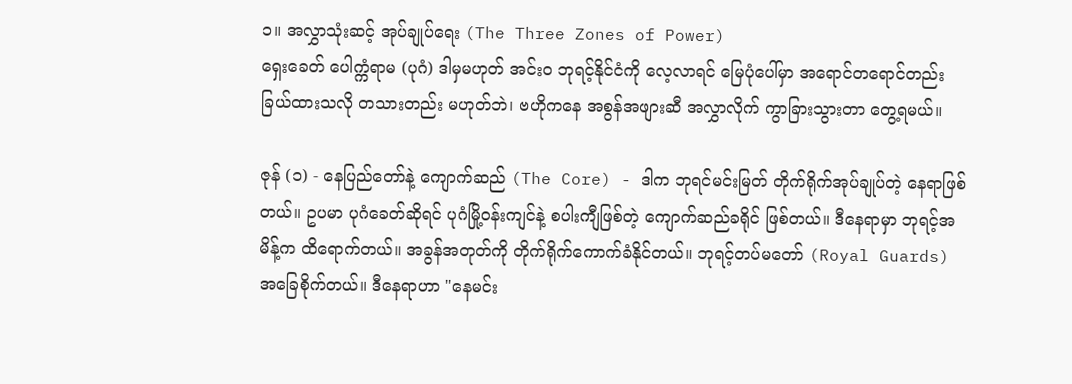၁။ အလွှာသုံးဆင့် အုပ်ချုပ်ရေး (The Three Zones of Power)
ရှေးခေတ် ပေါက္ကံရာမ (ပုဂံ) ဒါမှမဟုတ် အင်းဝ ဘုရင့်နိုင်ငံကို လေ့လာရင် မြေပုံပေါ်မှာ အရောင်တရောင်တည်း ခြယ်ထားသလို တသားတည်း မဟုတ်ဘဲ၊ ဗဟိုကနေ အစွန်အဖျားဆီ အလွှာလိုက် ကွာခြားသွားတာ တွေ့ရမယ်။

ဇုန် (၁) - နေပြည်တော်နဲ့ ကျောက်ဆည် (The Core) - ဒါက ဘုရင်မင်းမြတ် တိုက်ရိုက်အုပ်ချုပ်တဲ့ နေရာဖြစ်တယ်။ ဥပမာ ပုဂံခေတ်ဆိုရင် ပုဂံမြို့ဝန်းကျင်နဲ့ စပါးကျီဖြစ်တဲ့ ကျောက်ဆည်ခရိုင် ဖြစ်တယ်။ ဒီနေရာမှာ ဘုရင့်အမိန့်က ထိရောက်တယ်။ အခွန်အတုတ်ကို တိုက်ရိုက်ကောက်ခံနိုင်တယ်။ ဘုရင့်တပ်မတော် (Royal Guards) အခြေစိုက်တယ်။ ဒီနေရာဟာ "နေမင်း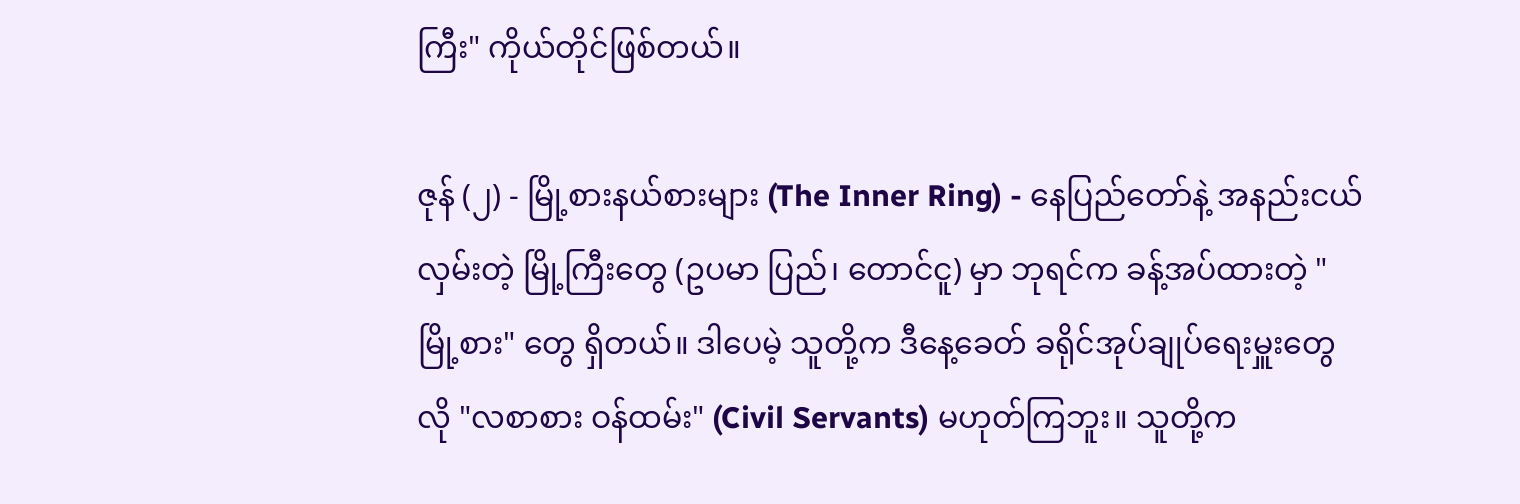ကြီး" ကိုယ်တိုင်ဖြစ်တယ်။

ဇုန် (၂) - မြို့စားနယ်စားများ (The Inner Ring) - နေပြည်တော်နဲ့ အနည်းငယ် လှမ်းတဲ့ မြို့ကြီးတွေ (ဥပမာ ပြည်၊ တောင်ငူ) မှာ ဘုရင်က ခန့်အပ်ထားတဲ့ "မြို့စား" တွေ ရှိတယ်။ ဒါပေမဲ့ သူတို့က ဒီနေ့ခေတ် ခရိုင်အုပ်ချုပ်ရေးမှူးတွေလို "လစာစား ဝန်ထမ်း" (Civil Servants) မဟုတ်ကြဘူး။ သူတို့က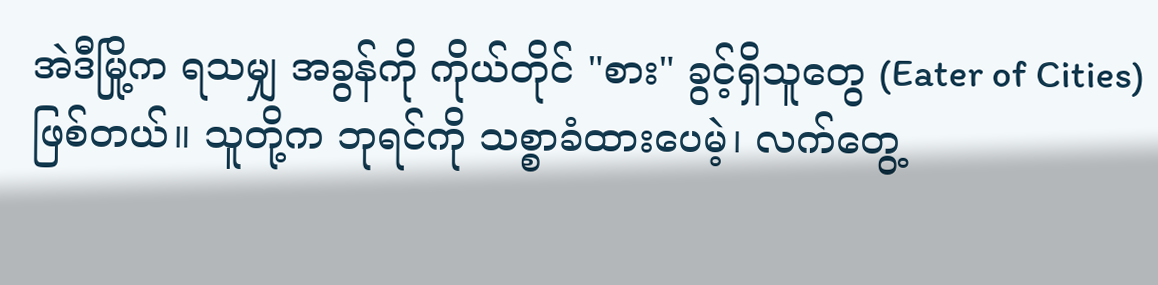အဲဒီမြို့က ရသမျှ အခွန်ကို ကိုယ်တိုင် "စား" ခွင့်ရှိသူတွေ (Eater of Cities) ဖြစ်တယ်။ သူတို့က ဘုရင်ကို သစ္စာခံထားပေမဲ့၊ လက်တွေ့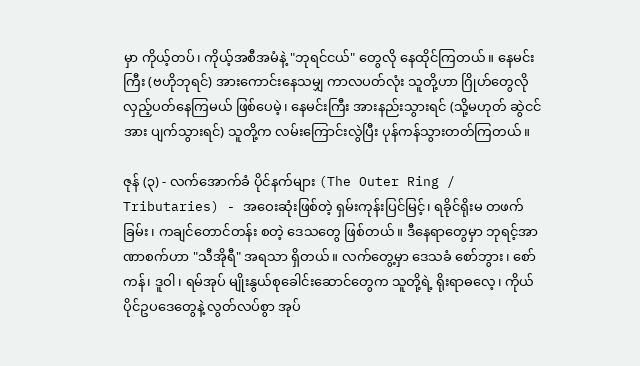မှာ ကိုယ့်တပ်၊ ကိုယ့်အစီအမံနဲ့ "ဘုရင်ငယ်" တွေလို နေထိုင်ကြတယ်။ နေမင်းကြီး (ဗဟိုဘုရင်) အားကောင်းနေသမျှ ကာလပတ်လုံး သူတို့ဟာ ဂြိုဟ်တွေလို လှည့်ပတ်နေကြမယ် ဖြစ်ပေမဲ့၊ နေမင်းကြီး အားနည်းသွားရင် (သို့မဟုတ် ဆွဲငင်အား ပျက်သွားရင်) သူတို့က လမ်းကြောင်းလွဲပြီး ပုန်ကန်သွားတတ်ကြတယ်။

ဇုန် (၃) - လက်အောက်ခံ ပိုင်နက်များ (The Outer Ring / Tributaries) - အဝေးဆုံးဖြစ်တဲ့ ရှမ်းကုန်းပြင်မြင့်၊ ရခိုင်ရိုးမ တဖက်ခြမ်း၊ ကချင်တောင်တန်း စတဲ့ ဒေသတွေ ဖြစ်တယ်။ ဒီနေရာတွေမှာ ဘုရင့်အာဏာစက်ဟာ "သီအိုရီ" အရသာ ရှိတယ်။ လက်တွေ့မှာ ဒေသခံ စော်ဘွား၊ စော်ကန်၊ ဒူဝါ၊ ရမ်အုပ် မျိုးနွယ်စုခေါင်းဆောင်တွေက သူတို့ရဲ့ ရိုးရာဓလေ့၊ ကိုယ်ပိုင်ဥပဒေတွေနဲ့ လွတ်လပ်စွာ အုပ်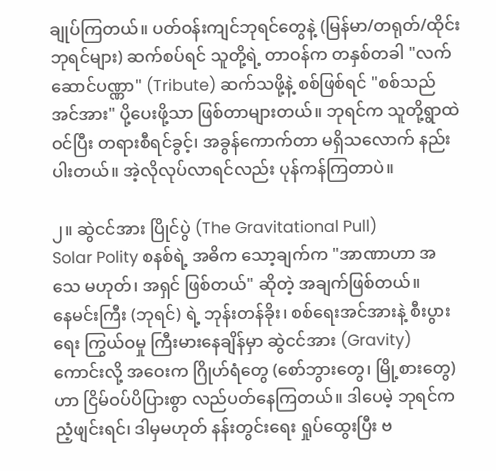ချုပ်ကြတယ်။ ပတ်ဝန်းကျင်ဘုရင်တွေနဲ့ (မြန်မာ/တရုတ်/ထိုင်း ဘုရင်များ) ဆက်စပ်ရင် သူတို့ရဲ့ တာဝန်က တနှစ်တခါ "လက်ဆောင်ပဏ္ဏာ" (Tribute) ဆက်သဖို့နဲ့ စစ်ဖြစ်ရင် "စစ်သည်အင်အား" ပို့ပေးဖို့သာ ဖြစ်တာများတယ်။ ဘုရင်က သူတို့ရွာထဲ ဝင်ပြီး တရားစီရင်ခွင့်၊ အခွန်ကောက်တာ မရှိသလောက် နည်းပါးတယ်။ အဲ့လိုလုပ်လာရင်လည်း ပုန်ကန်ကြတာပဲ။

၂။ ဆွဲငင်အား ပြိုင်ပွဲ (The Gravitational Pull)
Solar Polity စနစ်ရဲ့ အဓိက သော့ချက်က "အာဏာဟာ အသေ မဟုတ်၊ အရှင် ဖြစ်တယ်" ဆိုတဲ့ အချက်ဖြစ်တယ်။
နေမင်းကြီး (ဘုရင်) ရဲ့ ဘုန်းတန်ခိုး၊ စစ်ရေးအင်အားနဲ့ စီးပွားရေး ကြွယ်ဝမှု ကြီးမားနေချိန်မှာ ဆွဲငင်အား (Gravity) ကောင်းလို့ အဝေးက ဂြိုဟ်ရံတွေ (စော်ဘွားတွေ၊ မြို့စားတွေ) ဟာ ငြိမ်ဝပ်ပိပြားစွာ လည်ပတ်နေကြတယ်။ ဒါပေမဲ့ ဘုရင်က ညံ့ဖျင်းရင်၊ ဒါမှမဟုတ် နန်းတွင်းရေး ရှုပ်ထွေးပြီး ဗ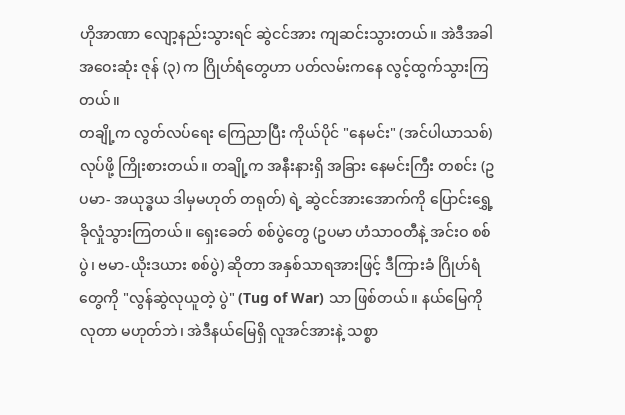ဟိုအာဏာ လျော့နည်းသွားရင် ဆွဲငင်အား ကျဆင်းသွားတယ်။ အဲဒီအခါ အဝေးဆုံး ဇုန် (၃) က ဂြိုဟ်ရံတွေဟာ ပတ်လမ်းကနေ လွင့်ထွက်သွားကြတယ်။
တချို့က လွတ်လပ်ရေး ကြေညာပြီး ကိုယ်ပိုင် "နေမင်း" (အင်ပါယာသစ်) လုပ်ဖို့ ကြိုးစားတယ်။ တချို့က အနီးနားရှိ အခြား နေမင်းကြီး တစင်း (ဥပမာ- အယုဒ္ဓယ ဒါမှမဟုတ် တရုတ်) ရဲ့ ဆွဲငင်အားအောက်ကို ပြောင်းရွှေ့ခိုလှုံသွားကြတယ်။ ရှေးခေတ် စစ်ပွဲတွေ (ဥပမာ ဟံသာဝတီနဲ့ အင်းဝ စစ်ပွဲ၊ ဗမာ-ယိုးဒယား စစ်ပွဲ) ဆိုတာ အနှစ်သာရအားဖြင့် ဒီကြားခံ ဂြိုဟ်ရံတွေကို "လွန်ဆွဲလုယူတဲ့ ပွဲ" (Tug of War) သာ ဖြစ်တယ်။ နယ်မြေကို လုတာ မဟုတ်ဘဲ၊ အဲဒီနယ်မြေရှိ လူအင်အားနဲ့ သစ္စာ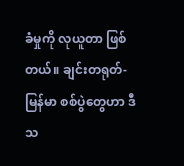ခံမှုကို လုယူတာ ဖြစ်တယ်။ ချင်းတရုတ်-မြန်မာ စစ်ပွဲတွေဟာ ဒီသ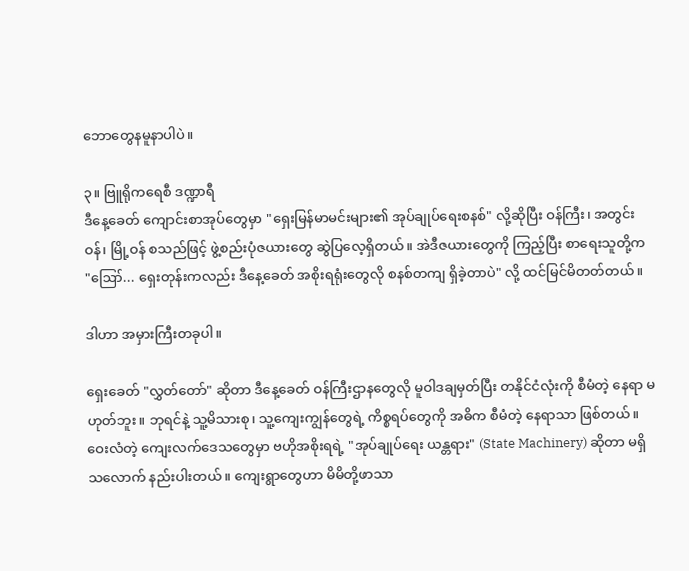ဘောတွေနမူနာပါပဲ။

၃။ ဗြူရိုကရေစီ ဒဏ္ဍာရီ
ဒီနေ့ခေတ် ကျောင်းစာအုပ်တွေမှာ "ရှေးမြန်မာမင်းများ၏ အုပ်ချုပ်ရေးစနစ်" လို့ဆိုပြီး ဝန်ကြီး၊ အတွင်းဝန်၊ မြို့ဝန် စသည်ဖြင့် ဖွဲ့စည်းပုံဇယားတွေ ဆွဲပြလေ့ရှိတယ်။ အဲဒီဇယားတွေကို ကြည့်ပြီး စာရေးသူတို့က "ဪ... ရှေးတုန်းကလည်း ဒီနေ့ခေတ် အစိုးရရုံးတွေလို စနစ်တကျ ရှိခဲ့တာပဲ" လို့ ထင်မြင်မိတတ်တယ်။

ဒါဟာ အမှားကြီးတခုပါ။

ရှေးခေတ် "လွှတ်တော်" ဆိုတာ ဒီနေ့ခေတ် ဝန်ကြီးဌာနတွေလို မူဝါဒချမှတ်ပြီး တနိုင်ငံလုံးကို စီမံတဲ့ နေရာ မဟုတ်ဘူး။ ဘုရင်နဲ့ သူ့မိသားစု၊ သူ့ကျေးကျွန်တွေရဲ့ ကိစ္စရပ်တွေကို အဓိက စီမံတဲ့ နေရာသာ ဖြစ်တယ်။ ဝေးလံတဲ့ ကျေးလက်ဒေသတွေမှာ ဗဟိုအစိုးရရဲ့ "အုပ်ချုပ်ရေး ယန္တရား" (State Machinery) ဆိုတာ မရှိသလောက် နည်းပါးတယ်။ ကျေးရွာတွေဟာ မိမိတို့ဖာသာ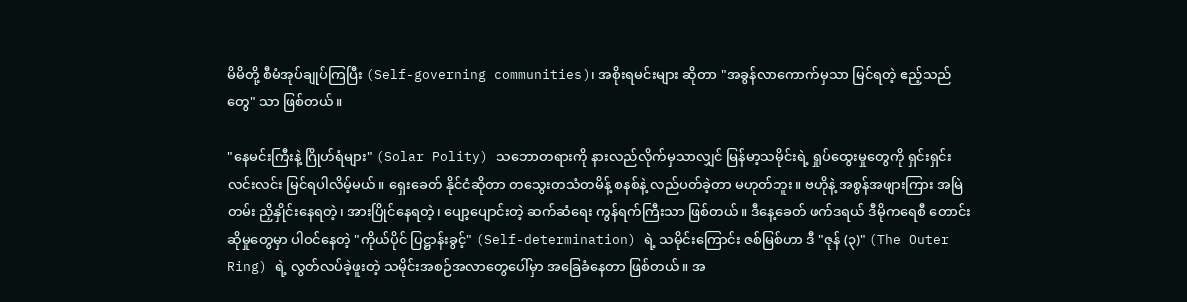မိမိတို့ စီမံအုပ်ချုပ်ကြပြီး (Self-governing communities)၊ အစိုးရမင်းများ ဆိုတာ "အခွန်လာကောက်မှသာ မြင်ရတဲ့ ဧည့်သည်တွေ" သာ ဖြစ်တယ်။

"နေမင်းကြီးနဲ့ ဂြိုဟ်ရံများ" (Solar Polity) သဘောတရားကို နားလည်လိုက်မှသာလျှင် မြန်မာ့သမိုင်းရဲ့ ရှုပ်ထွေးမှုတွေကို ရှင်းရှင်းလင်းလင်း မြင်ရပါလိမ့်မယ်။ ရှေးခေတ် နိုင်ငံဆိုတာ တသွေးတသံတမိန့် စနစ်နဲ့ လည်ပတ်ခဲ့တာ မဟုတ်ဘူး။ ဗဟိုနဲ့ အစွန်အဖျားကြား အမြဲတမ်း ညှိနှိုင်းနေရတဲ့၊ အားပြိုင်နေရတဲ့၊ ပျော့ပျောင်းတဲ့ ဆက်ဆံရေး ကွန်ရက်ကြီးသာ ဖြစ်တယ်။ ဒီနေ့ခေတ် ဖက်ဒရယ် ဒီမိုကရေစီ တောင်းဆိုမှုတွေမှာ ပါဝင်နေတဲ့ "ကိုယ်ပိုင် ပြဋ္ဌာန်းခွင့်" (Self-determination) ရဲ့ သမိုင်းကြောင်း ဇစ်မြစ်ဟာ ဒီ "ဇုန် (၃)" (The Outer Ring) ရဲ့ လွတ်လပ်ခဲ့ဖူးတဲ့ သမိုင်းအစဉ်အလာတွေပေါ်မှာ အခြေခံနေတာ ဖြစ်တယ်။ အ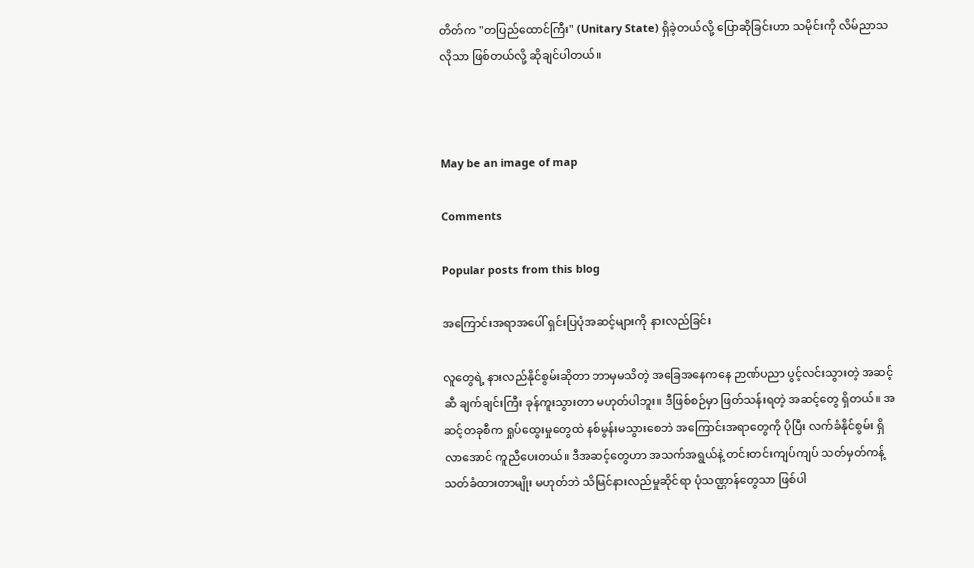တိတ်က "တပြည်ထောင်ကြီး" (Unitary State) ရှိခဲ့တယ်လို့ ပြောဆိုခြင်းဟာ သမိုင်းကို လိမ်ညာသလိုသာ ဖြစ်တယ်လို့ ဆိုချင်ပါတယ်။



May be an image of map

Comments

Popular posts from this blog

အကြောင်းအရာအပေါ် ရှင်းပြပုံအဆင့်များကို နားလည်ခြင်း

လူတွေရဲ့ နားလည်နိုင်စွမ်းဆိုတာ ဘာမှမသိတဲ့ အခြေအနေကနေ ဉာဏ်ပညာ ပွင့်လင်းသွားတဲ့ အဆင့်ဆီ ချက်ချင်းကြီး ခုန်ကူးသွားတာ မဟုတ်ပါဘူး။ ဒီဖြစ်စဉ်မှာ ဖြတ်သန်းရတဲ့ အဆင့်တွေ ရှိတယ်။ အဆင့်တခုစီက ရှုပ်ထွေးမှုတွေထဲ နစ်မွန်းမသွားစေဘဲ အကြောင်းအရာတွေကို ပိုပြီး လက်ခံနိုင်စွမ်း ရှိလာအောင် ကူညီပေးတယ်။ ဒီအဆင့်တွေဟာ အသက်အရွယ်နဲ့ တင်းတင်းကျပ်ကျပ် သတ်မှတ်ကန့်သတ်ခံထားတာမျိုး မဟုတ်ဘဲ သိမြင်နားလည်မှုဆိုင်ရာ ပုံသဏ္ဌာန်တွေသာ ဖြစ်ပါ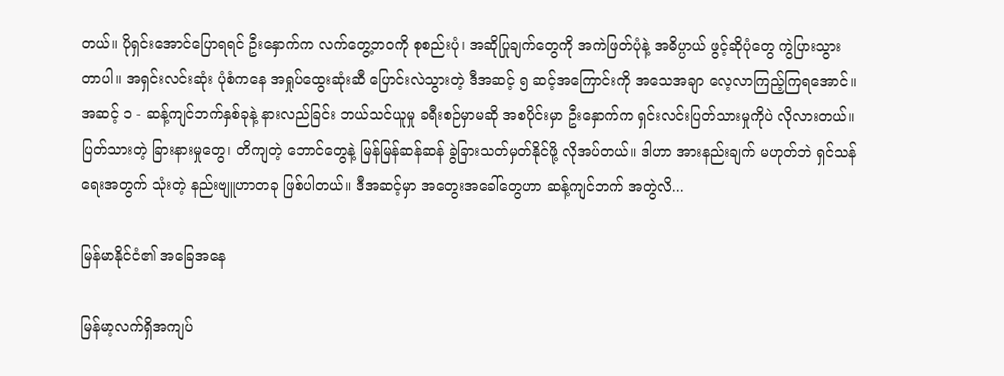တယ်။ ပိုရှင်းအောင်ပြောရရင် ဦးနှောက်က လက်တွေ့ဘဝကို စုစည်းပုံ၊ အဆိုပြုချက်တွေကို အကဲဖြတ်ပုံနဲ့ အဓိပ္ပာယ် ဖွင့်ဆိုပုံတွေ ကွဲပြားသွားတာပါ။ အရှင်းလင်းဆုံး ပုံစံကနေ အရှုပ်ထွေးဆုံးဆီ ပြောင်းလဲသွားတဲ့ ဒီအဆင့် ၅ ဆင့်အကြောင်းကို အသေအချာ လေ့လာကြည့်ကြရအောင်။   အဆင့် ၁ - ဆန့်ကျင်ဘက်နှစ်ခုနဲ့ နားလည်ခြင်း ဘယ်သင်ယူမှု ခရီးစဉ်မှာမဆို အစပိုင်းမှာ ဦးနှောက်က ရှင်းလင်းပြတ်သားမှုကိုပဲ လိုလားတယ်။ ပြတ်သားတဲ့ ခြားနားမှုတွေ၊ တိကျတဲ့ ဘောင်တွေနဲ့ မြန်မြန်ဆန်ဆန် ခွဲခြားသတ်မှတ်နိုင်ဖို့ လိုအပ်တယ်။ ဒါဟာ အားနည်းချက် မဟုတ်ဘဲ ရှင်သန်ရေးအတွက် သုံးတဲ့ နည်းဗျူဟာတခု ဖြစ်ပါတယ်။ ဒီအဆင့်မှာ အတွေးအခေါ်တွေဟာ ဆန့်ကျင်ဘက် အတွဲလိ...

မြန်မာနိုင်ငံ၏ အခြေအနေ

မြန်မာ့လက်ရှိအကျပ်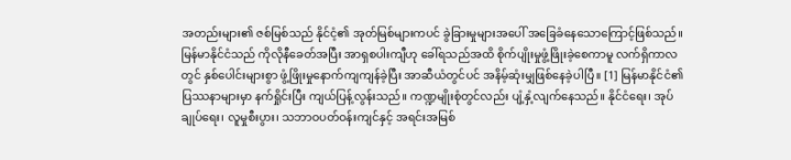အတည်းများ၏ ဇစ်မြစ်သည် နိုင်ငံ့၏ အုတ်မြစ်များကပင် ခွဲခြားမှုများအပေါ် အခြေခံနေသောကြောင့်ဖြစ်သည်။ မြန်မာနိုင်ငံသည် ကိုလိုနီခေတ်အပြီး အာရှစပါးကျီဟု ခေါ်ရသည်အထိ စိုက်ပျိုးမှုဖွံ့ဖြိုးခဲ့စေကာမူ လက်ရှိကာလတွင် နှစ်ပေါင်းများစွာ ဖွံ့ဖြိုးမှုနောက်ကျကျန်ခဲ့ပြီး အာဆီယံတွင်ပင် အနိမ့်ဆုံးမျှဖြစ်နေခဲ့ပါပြီ။ [1] မြန်မာနိုင်ငံ၏ ပြဿနာများမှာ နက်ရှိုင်းပြီး ကျယ်ပြန့်လွန်းသည်။ ကဏ္ဍမျိုးစုံတွင်လည်း ပျံ့နှံ့လျက်နေသည်။ နိုင်ငံရေး၊ အုပ်ချုပ်ရေး၊ လူမှုစီးပွား၊ သဘာဝပတ်ဝန်းကျင်နှင့် အရင်းအမြစ်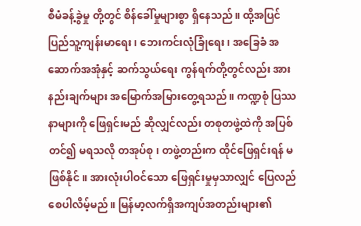စီမံခန့်ခွဲမှု တို့တွင် စိန်ခေါ်မှုများစွာ ရှိနေသည်။ ထို့အပြင် ပြည်သူ့ကျန်းမာရေး၊ ဘေးကင်းလုံခြုံရေး၊ အခြေခံ အဆောက်အအုံနှင့် ဆက်သွယ်ရေး ကွန်ရက်တို့တွင်လည်း အားနည်းချက်များ အမြောက်အမြားတွေ့ရသည်။ ကဏ္ဍစုံ ပြဿနာများကို ဖြေရှင်းမည် ဆိုလျှင်လည်း တစုတဖွဲ့ထဲကို အပြစ်တင်၍ မရသလို တအုပ်စု၊ တဖွဲ့တည်းက ထိုင်ဖြေရှင်းရန် မဖြစ်နိုင်။ အားလုံးပါဝင်သော ဖြေရှင်းမှုမှသာလျှင် ပြေလည်စေပါလိမ့်မည်။ မြန်မာ့လက်ရှိအကျပ်အတည်းများ၏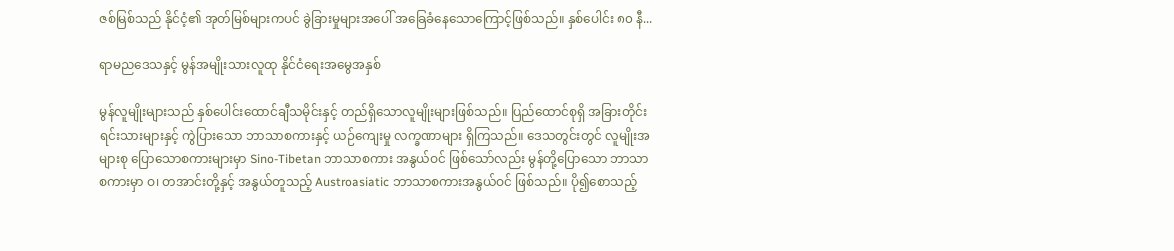ဇစ်မြစ်သည် နိုင်ငံ့၏ အုတ်မြစ်များကပင် ခွဲခြားမှုများအပေါ် အခြေခံနေသောကြောင့်ဖြစ်သည်။ နှစ်ပေါင်း ၈၀ နီ...

ရာမညဒေသနှင့် မွန်အမျိုးသားလူထု နိုင်ငံရေးအမွေအနှစ်

မွန်လူမျိုးများသည် နှစ်ပေါင်းထောင်ချီသမိုင်းနှင့် တည်ရှိသောလူမျိုးများဖြစ်သည်။ ပြည်ထောင်စုရှိ အခြားတိုင်းရင်းသားများနှင့် ကွဲပြားသော ဘာသာစကားနှင့် ယဉ်ကျေးမှု လက္ခဏာများ ရှိကြသည်။ ဒေသတွင်းတွင် လူမျိုးအများစု ပြောသောစကားများမှာ Sino-Tibetan ဘာသာစကား အနွယ်ဝင် ဖြစ်သော်လည်း မွန်တို့ပြောသော ဘာသာစကားမှာ ဝ၊ တအာင်းတို့နှင့် အနွယ်တူသည့် Austroasiatic ဘာသာစကားအနွယ်ဝင် ဖြစ်သည်။ ပို၍စောသည့်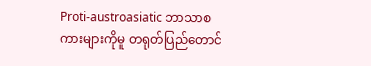Proti-austroasiatic ဘာသာစကားများကိုမူ တရုတ်ပြည်တောင်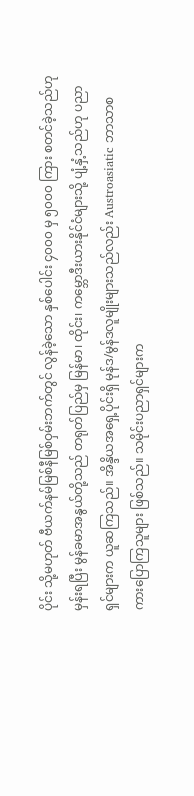ပိုင်း သို့မဟုတ် ဗီယက်နမ်မြစ်နီမြစ်ဝှမ်းဘက်တွင် လွန်ခဲ့သော နှစ်ပေါင်း ၄၀၀၀ မှ ၅၀၀၀ ကြား စတင်ခဲ့သည်ဟုမှန်းရပြီး မွန်ခမာအနွယ်တို့သည် တရုတ်ပြည်မှ မြန်မာ၊ ထိုင်း၊ ကမ္ဘောဒီးယားနိုင်ငံများသို့ ပျံ့နှံ့သည်ဟု ပညာရှင်များက ယူဆကြသည်။ အိန္ဒိယအရှေ့ပိုင်းရှိ မုန်ဒ/မွန်ဒလူမျိုးများသည်လည်း Austroasiatic ဘာသာစကားပြောကြသူများ ဖြစ်သည်။ သမိုင်းပညာရှင်များက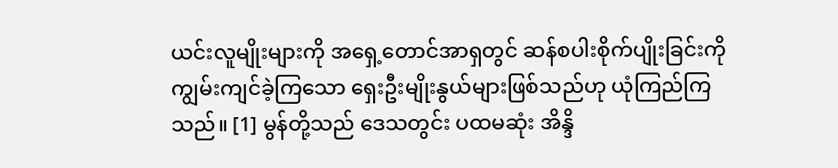ယင်းလူမျိုးများကို အရှေ့တောင်အာရှတွင် ဆန်စပါးစိုက်ပျိုးခြင်းကို ကျွမ်းကျင်ခဲ့ကြသော ရှေးဦးမျိုးနွယ်များဖြစ်သည်ဟု ယုံကြည်ကြသည်။ [1] မွန်တို့သည် ဒေသတွင်း ပထမဆုံး အိန္ဒိ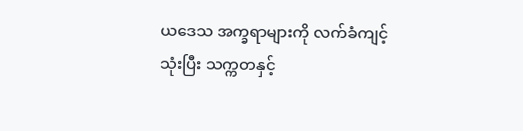ယဒေသ အက္ခရာများကို လက်ခံကျင့်သုံးပြီး သက္ကတနှင့်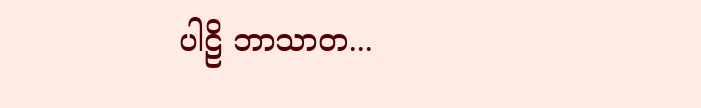ပါဠိ ဘာသာတ...